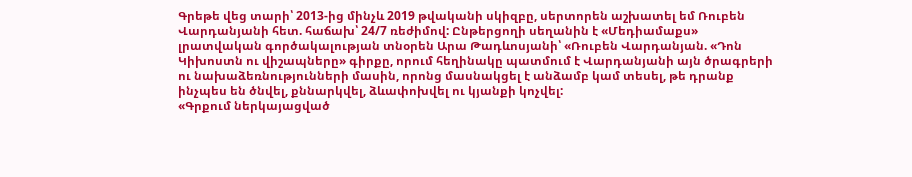Գրեթե վեց տարի՝ 2013-ից մինչև 2019 թվականի սկիզբը, սերտորեն աշխատել եմ Ռուբեն Վարդանյանի հետ. հաճախ՝ 24/7 ռեժիմով: Ընթերցողի սեղանին է «Մեդիամաքս» լրատվական գործակալության տնօրեն Արա Թադևոսյանի՝ «Ռուբեն Վարդանյան. «Դոն Կիխոստն ու վիշապները» գիրքը, որում հեղինակը պատմում է Վարդանյանի այն ծրագրերի ու նախաձեռնությունների մասին, որոնց մասնակցել է անձամբ կամ տեսել, թե դրանք ինչպես են ծնվել, քննարկվել, ձևափոխվել ու կյանքի կոչվել:
«Գրքում ներկայացված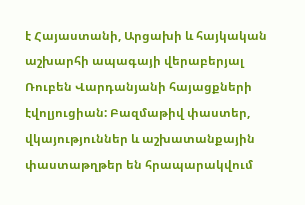է Հայաստանի, Արցախի և հայկական աշխարհի ապագայի վերաբերյալ Ռուբեն Վարդանյանի հայացքների էվոլյուցիան: Բազմաթիվ փաստեր, վկայություններ և աշխատանքային փաստաթղթեր են հրապարակվում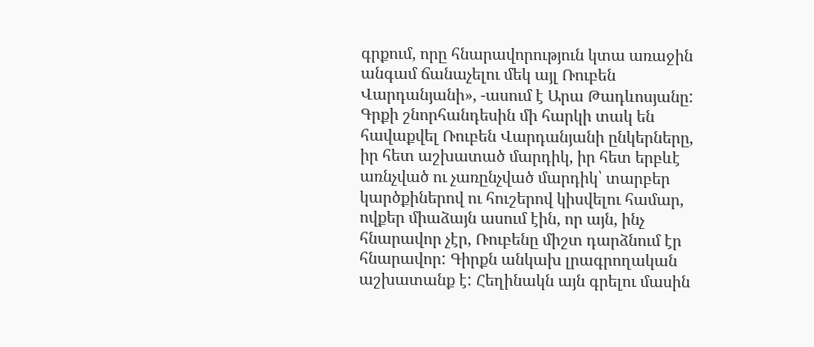գրքում, որը հնարավորություն կտա առաջին անգամ ճանաչելու մեկ այլ Ռուբեն Վարդանյանի», -ասում է Արա Թադևոսյանը:
Գրքի շնորհանդեսին մի հարկի տակ են հավաքվել Ռուբեն Վարդանյանի ընկերները, իր հետ աշխատած մարդիկ, իր հետ երբևէ առնչված ու չառընչված մարդիկ՝ տարբեր կարծքիներով ու հուշերով կիսվելու համար, ովքեր միաձայն ասում էին, որ այն, ինչ հնարավոր չէր, Ռուբենը միշտ դարձնում էր հնարավոր: Գիրքն անկախ լրագրողական աշխատանք է: Հեղինակն այն գրելու մասին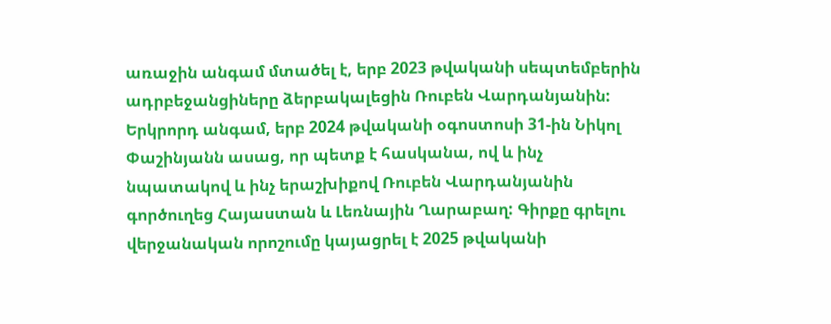առաջին անգամ մտածել է, երբ 2023 թվականի սեպտեմբերին ադրբեջանցիները ձերբակալեցին Ռուբեն Վարդանյանին: Երկրորդ անգամ, երբ 2024 թվականի օգոստոսի 31-ին Նիկոլ Փաշինյանն ասաց, որ պետք է հասկանա, ով և ինչ նպատակով և ինչ երաշխիքով Ռուբեն Վարդանյանին գործուղեց Հայաստան և Լեռնային Ղարաբաղ: Գիրքը գրելու վերջանական որոշումը կայացրել է 2025 թվականի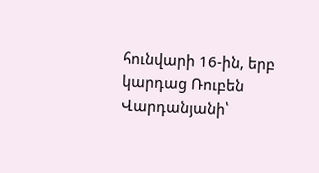հունվարի 16-ին, երբ կարդաց Ռուբեն Վարդանյանի՝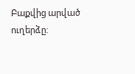Բաքվից արված ուղերձը: